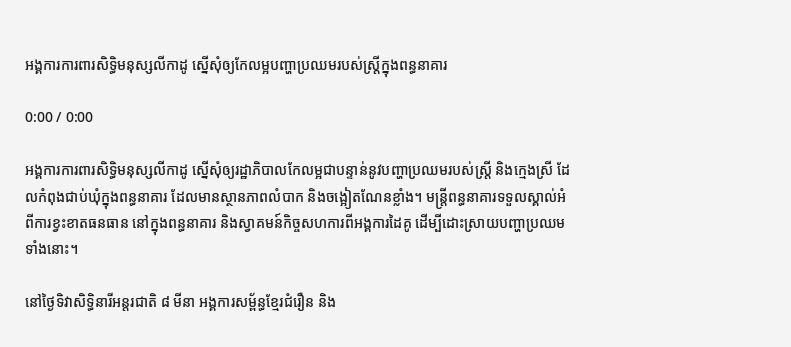អង្គការការពារសិទ្ធិមនុស្សលីកាដូ ស្នើសុំឲ្យកែលម្អបញ្ហាប្រឈមរបស់ស្ត្រីក្នុងពន្ធនាគារ

0:00 / 0:00

អង្គការការពារសិទ្ធិមនុស្សលីកាដូ ស្នើសុំឲ្យរដ្ឋាភិបាលកែលម្អជាបន្ទាន់នូវបញ្ហាប្រឈមរបស់ស្ត្រី និងក្មេងស្រី ដែលកំពុងជាប់ឃុំក្នុងពន្ធនាគារ ដែលមានស្ថានភាពលំបាក និងចង្អៀតណែនខ្លាំង។ មន្ត្រីពន្ធនាគារទទួលស្គាល់អំពីការខ្វះខាតធនធាន នៅក្នុងពន្ធនាគារ និងស្វាគមន៍កិច្ចសហការពីអង្គការដៃគូ ដើម្បីដោះស្រាយបញ្ហាប្រឈមទាំងនោះ។

នៅថ្ងៃទិវាសិទ្ធិនារីអន្តរជាតិ ៨ មីនា អង្គការសម្ព័ន្ធខ្មែរជំរឿន និង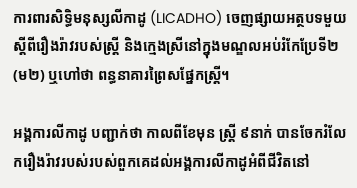ការពារសិទ្ធិមនុស្សលីកាដូ (LICADHO) ចេញផ្សាយអត្ថបទមួយស្ដីពីរឿងរ៉ាវរបស់ស្ត្រី និងក្មេងស្រីនៅក្នុងមណ្ឌលអប់រំកែប្រែទី២ (ម២) ឬហៅថា ពន្ធនាគារព្រៃសផ្នែកស្ត្រី។

អង្គការលីកាដូ បញ្ជាក់ថា កាលពីខែមុន ស្ត្រី ៩នាក់ បានចែករំលែករឿងរ៉ាវរបស់របស់ពួកគេដល់អង្គការលីកាដូអំពីជីវិតនៅ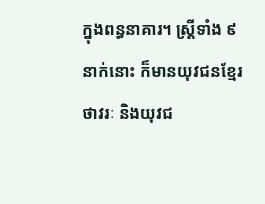ក្នុងពន្ធនាគារ។ ស្ត្រីទាំង ៩នាក់នោះ ក៏មានយុវជនខ្មែរថាវរៈ និងយុវជ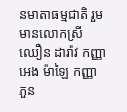នមាតាធម្មជាតិ រួមមានលោកស្រី ឈឿន ដារ៉ាវ កញ្ញា អេង ម៉ាឡៃ កញ្ញា ភួន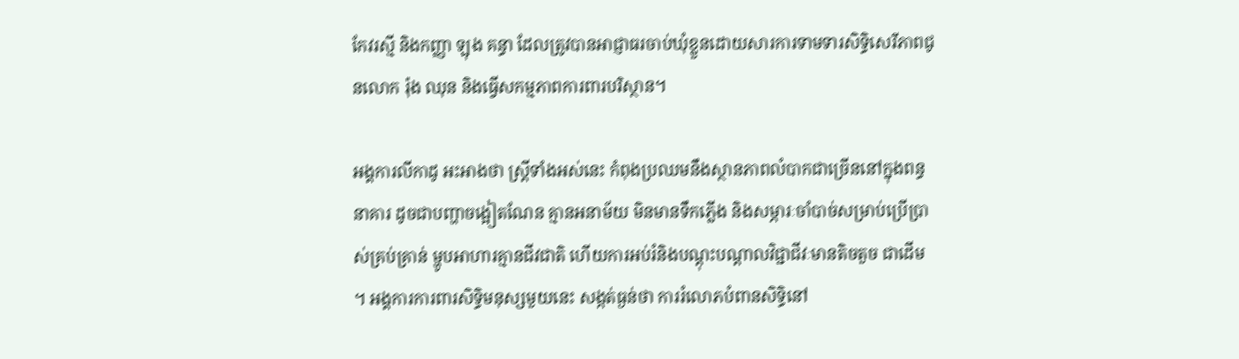កែវរស្មី និងកញ្ញា ឡុង គន្ធា ដែលត្រូវបានអាជ្ញាធរចាប់ឃុំខ្លួនដោយសារការទាមទារសិទ្ធិសេរីភាពជូនលោក រ៉ុង ឈុន និងធ្វើសកម្មភាពការពារបរិស្ថាន។

អង្គការលីកាដូ អះអាងថា ស្ត្រីទាំងអស់នេះ កំពុងប្រឈមនឹងស្ថានភាពលំបាកជាច្រើននៅក្នុងពន្ធនាគារ ដូចជាបញ្ហាចង្អៀតណែន គ្មានអនាម័យ មិនមានទឹកភ្លើង និងសម្ភារៈចាំបាច់សម្រាប់ប្រើប្រាស់គ្រប់គ្រាន់ ម្ហូបអាហារគ្មានជីវជាតិ ហើយការអប់រំនិងបណ្ដុះបណ្ដាលវិជ្ជាជីវៈមានតិចតួច ជាដើម។ អង្គការការពារសិទ្ធិមនុស្សមួយនេះ សង្កត់ធ្ងន់ថា ការរំលោភបំពានសិទ្ធិនៅ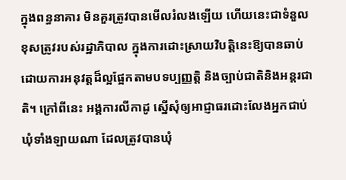ក្នុងពន្ធនាគារ មិនគួរត្រូវបានមើលរំលងឡើយ ហើយនេះជាទំនួលខុសត្រូវរបស់រដ្ឋាភិបាល ក្នុងការដោះស្រាយវិបត្តិនេះឱ្យបានឆាប់ ដោយការអនុវត្តដ៏ល្អផ្អែកតាមបទប្បញ្ញត្តិ និងច្បាប់ជាតិនិងអន្តរជាតិ។ ក្រៅពីនេះ អង្គការលីកាដូ ស្នើសុំឲ្យអាជ្ញាធរដោះលែងអ្នកជាប់ឃុំទាំងឡាយណា ដែលត្រូវបានឃុំ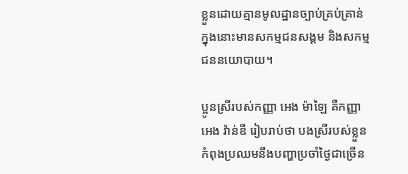ខ្លួនដោយគ្មានមូលដ្ឋានច្បាប់គ្រប់គ្រាន់ ក្នុងនោះមានសកម្មជនសង្គម និងសកម្មជននយោបាយ។

ប្អូនស្រីរបស់កញ្ញា អេង ម៉ាឡៃ គឺកញ្ញា អេង វ៉ាន់ឌី រៀបរាប់ថា បងស្រីរបស់ខ្លួនកំពុងប្រឈមនឹងបញ្ហាប្រចាំថ្ងៃជាច្រើន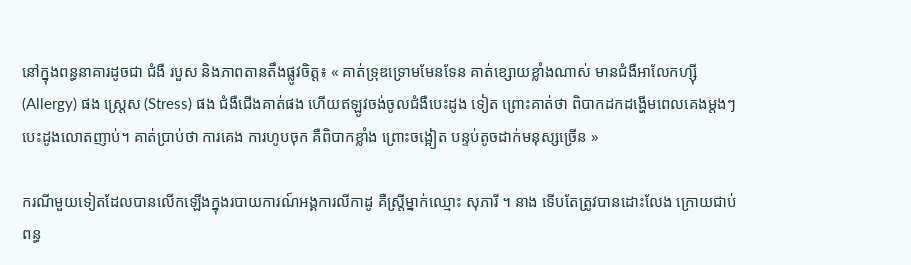នៅក្នុងពន្ធនាគារដូចជា ជំងឺ របួស និងភាពតានតឹងផ្លូវចិត្ត៖ « គាត់ទ្រុឌទ្រោមមែនទែន គាត់ខ្សោយខ្លាំងណាស់ មានជំងឺអាលែកហ្ស៊ី (Allergy) ផង ស្ត្រេស (Stress) ផង ជំងឺជើងគាត់ផង ហើយឥឡូវចង់ចូលជំងឺបេះដូង ទៀត ព្រោះគាត់ថា ពិបាកដកដង្ហើមពេលគេងម្តងៗ បេះដូងលោតញាប់។ គាត់ប្រាប់ថា ការគេង ការហូបចុក គឺពិបាកខ្លាំង ព្រោះចង្អៀត បន្ទប់តូចដាក់មនុស្សច្រើន »

ករណីមួយទៀតដែលបានលើកឡើងក្នុងរបាយការណ៍អង្គការលីកាដូ គឺស្ត្រីម្នាក់ឈ្មោះ សុភារី ។ នាង ទើបតែត្រូវបានដោះលែង ក្រោយជាប់ពន្ធ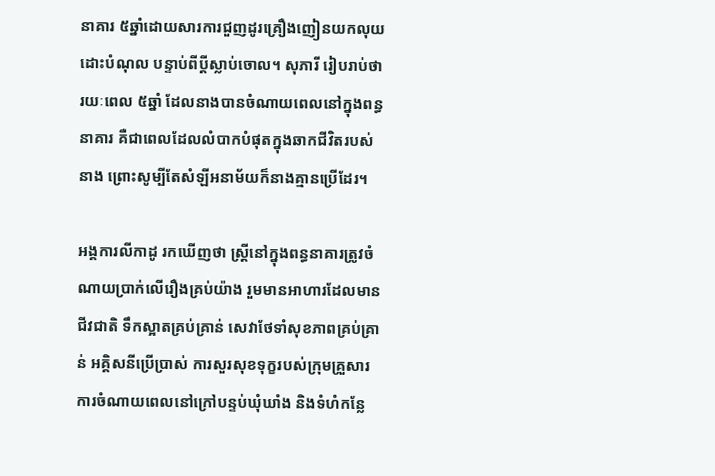នាគារ ៥ឆ្នាំដោយសារការជួញដូរគ្រឿងញៀនយកលុយដោះបំណុល បន្ទាប់ពីប្ដីស្លាប់ចោល។ សុភារី រៀបរាប់ថា រយៈពេល ៥ឆ្នាំ ដែលនាងបានចំណាយពេលនៅក្នុងពន្ធនាគារ គឺជាពេលដែលលំបាកបំផុតក្នុងឆាកជីវិតរបស់នាង ព្រោះសូម្បីតែសំឡីអនាម័យក៏នាងគ្មានប្រើដែរ។

អង្គការលីកាដូ រកឃើញថា ស្ត្រីនៅក្នុងពន្ធនាគារត្រូវចំណាយប្រាក់លើរឿងគ្រប់យ៉ាង រួមមានអាហារដែលមានជីវជាតិ ទឹកស្អាតគ្រប់គ្រាន់ សេវាថែទាំសុខភាពគ្រប់គ្រាន់ អគ្គិសនីប្រើប្រាស់ ការសួរសុខទុក្ខរបស់ក្រុមគ្រួសារ ការចំណាយពេលនៅក្រៅបន្ទប់ឃុំឃាំង និងទំហំកន្លែ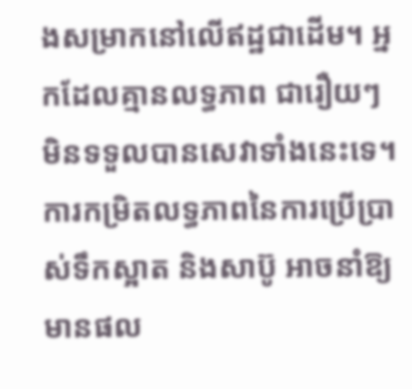ងសម្រាកនៅលើឥដ្ឋជាដើម។ អ្នកដែលគ្មានលទ្ធភាព ជារឿយៗ មិនទទួលបានសេវាទាំងនេះទេ។ ការកម្រិតលទ្ធភាពនៃការប្រើប្រាស់ទឹកស្អាត និងសាប៊ូ អាចនាំឱ្យមានផល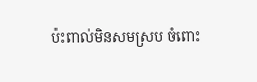ប៉ះពាល់មិនសមស្រប ចំពោះ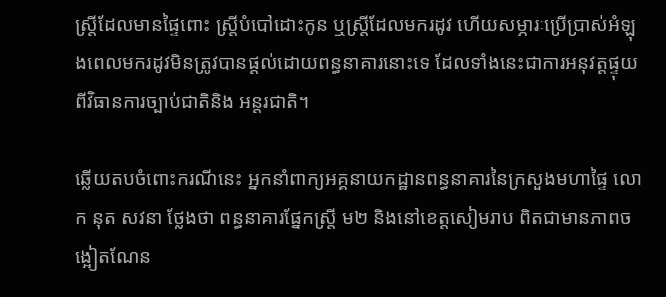ស្ត្រីដែលមានផ្ទៃពោះ ស្ត្រីបំបៅដោះកូន ឬស្ត្រីដែលមករដូវ ហើយសម្ភារៈប្រើប្រាស់អំឡុងពេលមករដូវមិនត្រូវបានផ្ដល់ដោយពន្ធនាគារនោះទេ ដែលទាំងនេះជាការអនុវត្តផ្ទុយពីវិធានការច្បាប់ជាតិនិង អន្តរជាតិ។

ឆ្លើយតបចំពោះករណីនេះ អ្នកនាំពាក្យអគ្គនាយកដ្ឋានពន្ធនាគារនៃក្រសួងមហាផ្ទៃ លោក នុត សវនា ថ្លែងថា ពន្ធនាគារផ្នែកស្ត្រី ម២ និងនៅខេត្តសៀមរាប ពិតជាមានភាពចង្អៀតណែន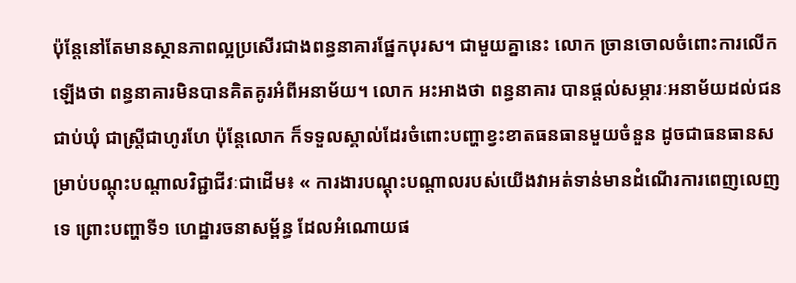ប៉ុន្តែនៅតែមានស្ថានភាពល្អប្រសើរជាងពន្ធនាគារផ្នែកបុរស។ ជាមួយគ្នានេះ លោក ច្រានចោលចំពោះការលើកឡើងថា ពន្ធនាគារមិនបានគិតគូរអំពីអនាម័យ។ លោក អះអាងថា ពន្ធនាគារ បានផ្តល់សម្ភារៈអនាម័យដល់ជនជាប់ឃុំ ជាស្ត្រីជាហូរហែ ប៉ុន្តែលោក ក៏ទទួលស្គាល់ដែរចំពោះបញ្ហាខ្វះខាតធនធានមួយចំនួន ដូចជាធនធានសម្រាប់បណ្ដុះបណ្ដាលវិជ្ជាជីវៈជាដើម៖ « ការងារបណ្ដុះបណ្ដាលរបស់យើងវាអត់ទាន់មានដំណើរការពេញលេញទេ ព្រោះបញ្ហាទី១ ហេដ្ឋារចនាសម្ព័ន្ធ ដែលអំណោយផ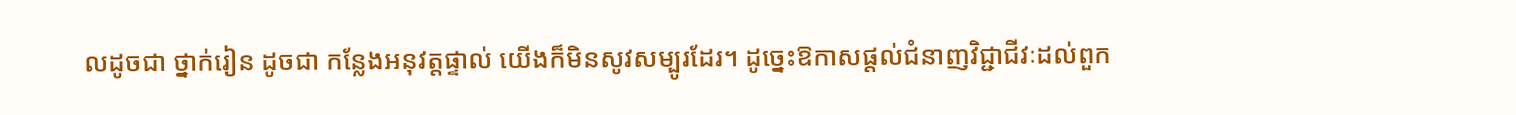លដូចជា ថ្នាក់រៀន ដូចជា កន្លែងអនុវត្តផ្ទាល់ យើងក៏មិនសូវសម្បូរដែរ។ ដូច្នេះឱកាសផ្តល់ជំនាញវិជ្ជាជីវៈដល់ពួក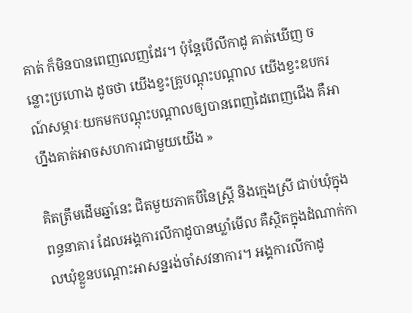គាត់ ក៏មិនបានពេញលេញដែរ។ ប៉ុន្តែបើលីកាដូ គាត់ឃើញ ចន្លោះប្រហោង ដូចថា យើងខ្វះគ្រូបណ្ដុះបណ្ដាល យើងខ្វះឧបករណ៍សម្ភារៈយកមកបណ្ដុះបណ្ដាលឲ្យបានពេញដៃពេញជើង គឺអាហ្នឹងគាត់អាចសហការជាមួយយើង »

គិតត្រឹមដើមឆ្នាំនេះ ជិតមួយភាគបីនៃស្ត្រី និងក្មេងស្រី ជាប់ឃុំក្នុងពន្ធនាគារ ដែលអង្គការលីកាដូបានឃ្លាំមើល គឺស្ថិតក្នុងដំណាក់កាលឃុំខ្លួនបណ្ដោះអាសន្នរង់ចាំសវនាការ។ អង្គការលីកាដូ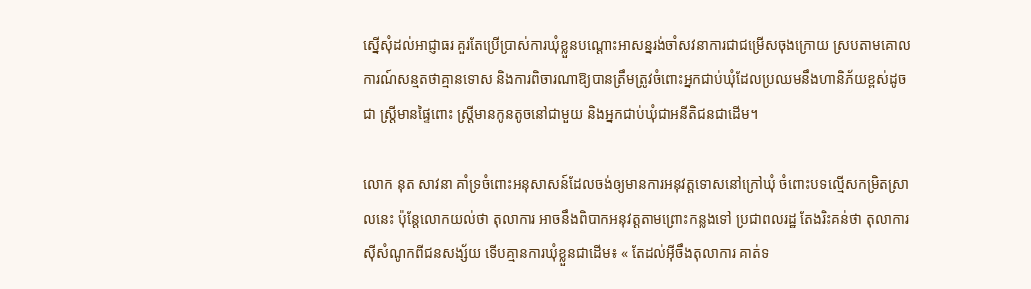ស្នើសុំដល់អាជ្ញាធរ គួរតែប្រើប្រាស់ការឃុំខ្លួនបណ្ដោះអាសន្នរង់ចាំសវនាការជាជម្រើសចុងក្រោយ ស្របតាមគោលការណ៍សន្មតថាគ្មានទោស និងការពិចារណាឱ្យបានត្រឹមត្រូវចំពោះអ្នកជាប់ឃុំដែលប្រឈមនឹងហានិភ័យខ្ពស់ដូចជា ស្ត្រីមានផ្ទៃពោះ ស្ត្រីមានកូនតូចនៅជាមួយ និងអ្នកជាប់ឃុំជាអនីតិជនជាដើម។

លោក នុត សាវនា គាំទ្រចំពោះអនុសាសន៍ដែលចង់ឲ្យមានការអនុវត្តទោសនៅក្រៅឃុំ ចំពោះបទល្មើសកម្រិតស្រាលនេះ ប៉ុន្តែលោកយល់ថា តុលាការ អាចនឹងពិបាកអនុវត្តតាមព្រោះកន្លងទៅ ប្រជាពលរដ្ឋ តែងរិះគន់ថា តុលាការស៊ីសំណូកពីជនសង្ស័យ ទើបគ្មានការឃុំខ្លួនជាដើម៖ « តែដល់អ៊ីចឹងតុលាការ គាត់ទ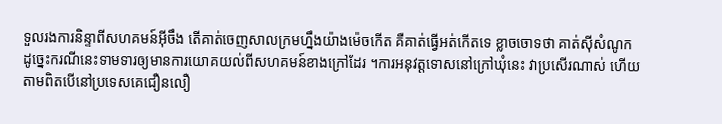ទួលរងការនិន្ទាពីសហគមន៍អ៊ីចឹង តើគាត់ចេញសាលក្រមហ្នឹងយ៉ាងម៉េចកើត គឺគាត់ធ្វើអត់កើតទេ ខ្លាចចោទថា គាត់ស៊ីសំណូក ដូច្នេះករណីនេះទាមទារឲ្យមានការយោគយល់ពីសហគមន៍ខាងក្រៅដែរ ។ការអនុវត្តទោសនៅក្រៅឃុំនេះ វាប្រសើរណាស់ ហើយតាមពិតបើនៅប្រទេសគេជឿនលឿ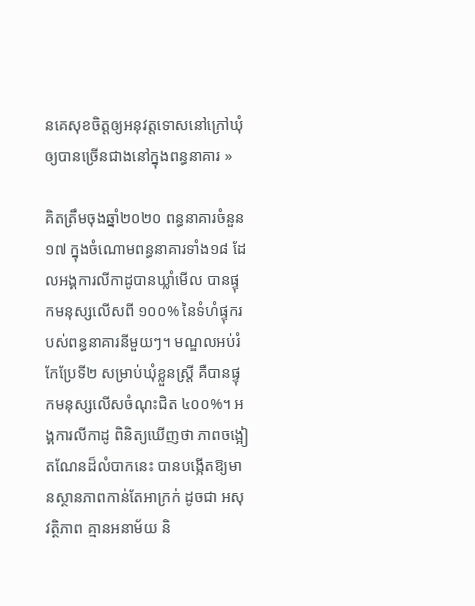នគេសុខចិត្តឲ្យអនុវត្តទោសនៅក្រៅឃុំឲ្យបានច្រើនជាងនៅក្នុងពន្ធនាគារ »

គិតត្រឹមចុងឆ្នាំ២០២០ ពន្ធនាគារចំនួន១៧ ក្នុងចំណោមពន្ធនាគារទាំង១៨ ដែលអង្គការលីកាដូបានឃ្លាំមើល បានផ្ទុកមនុស្សលើសពី ១០០% នៃទំហំផ្ទុករបស់ពន្ធនាគារនីមួយៗ។ មណ្ឌលអប់រំកែប្រែទី២ សម្រាប់ឃុំខ្លួនស្ត្រី គឺបានផ្ទុកមនុស្សលើសចំណុះជិត ៤០០%។ អង្គការលីកាដូ ពិនិត្យឃើញថា ភាពចង្អៀតណែនដ៏លំបាកនេះ បានបង្កើតឱ្យមានស្ថានភាពកាន់តែអាក្រក់ ដូចជា អសុវត្ថិភាព គ្មានអនាម័យ និ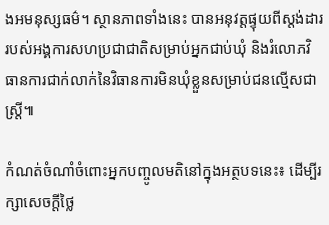ងអមនុស្សធម៌។ ស្ថានភាពទាំងនេះ បានអនុវត្តផ្ទុយពីស្តង់ដាររបស់អង្គការសហប្រជាជាតិសម្រាប់អ្នកជាប់ឃុំ និងរំលោភវិធានការជាក់លាក់នៃវិធានការមិនឃុំខ្លួនសម្រាប់ជនល្មើសជាស្ត្រី៕

កំណត់ចំណាំចំពោះអ្នកបញ្ចូលមតិនៅក្នុងអត្ថបទនេះ៖ ដើម្បីរក្សាសេចក្ដីថ្លៃ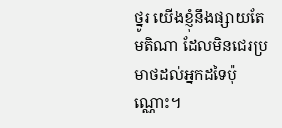ថ្នូរ យើងខ្ញុំនឹងផ្សាយតែមតិណា ដែលមិនជេរប្រមាថដល់អ្នកដទៃប៉ុណ្ណោះ។